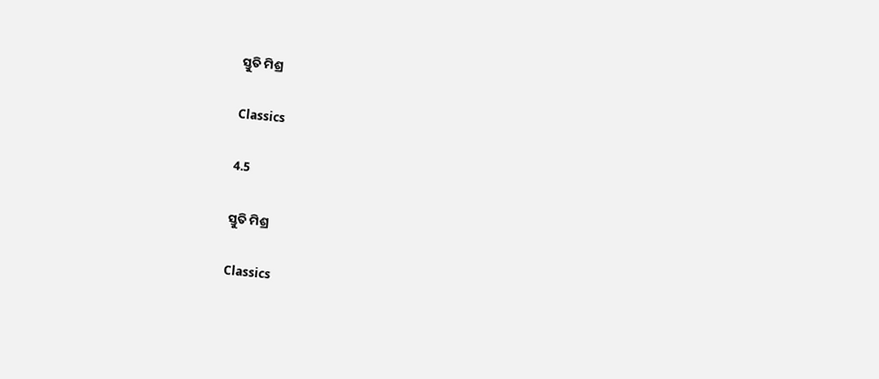ସ୍ତୁତି ମିଶ୍ର

Classics

4.5

ସ୍ତୁତି ମିଶ୍ର

Classics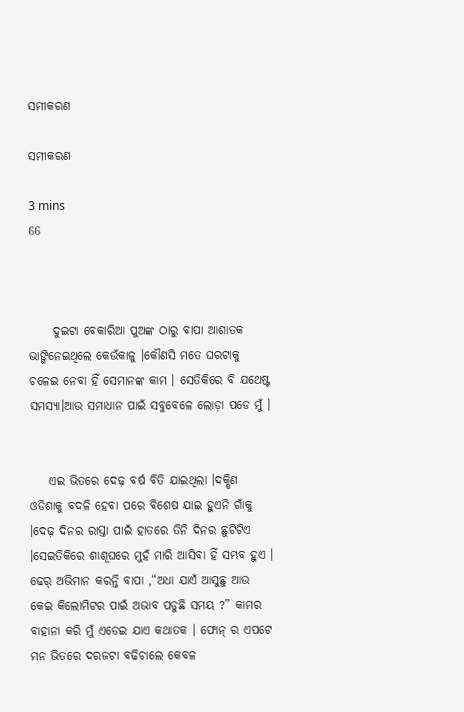ସମୀକରଣ

ସମୀକରଣ

3 mins
66



     ଦୁଇଟା ବେକାରିଆ ପୁଅଙ୍କ ଠାରୁ ବାପା ଆଶାତକ ଭାଙ୍ଗିନେଇଥିଲେ କେଉଁକାଳୁ ।କୌଣସି ମତେ ଘରଟାକୁ ଚଳେଇ ନେବା ହିଁ ସେମାନଙ୍କ କାମ । ସେତିକିରେ ବି ଯଥେଷ୍ଟ ସମସ୍ୟା।ଆଉ ସମାଧାନ ପାଇଁ ସବୁବେଳେ ଲୋଡ଼ା ପଡେ ମୁଁ ।


    ଏଇ ଭିତରେ ଦେଢ଼ ବର୍ଷ ବିତି ଯାଇଥିଲା ।ଦକ୍ଷିଣ ଓଡିଶାକୁ ବଦଳି ହେବା ପରେ ବିଶେଷ ଯାଇ ହୁଏନି ଗାଁକୁ ।ଦେଢ଼ ଦିନର ରାସ୍ତା ପାଇଁ ହାତରେ ତିନି ଦିନର ଛୁଟିଟିଏ ।ସେଇତିକିରେ ଶାଶୂଘରେ ମୁହଁ ମାରି ଆସିବା ହିଁ ସମ୍ଭବ ହୁଏ । ଢେର୍ ଅଭିମାନ କରନ୍ତି ବାପା ,“ଅଧା ଯାଏଁ ଆସୁଛୁ ଆଉ କେଇ କିଲୋମିଟର ପାଇଁ ଅଭାବ ପଡୁଛି ସମୟ ?” କାମର ବାହାନା କରି ମୁଁ ଏଡେଇ ଯାଏ କଥାତକ । ଫୋନ୍ ର ଏପଟେ ମନ ଭିତରେ ଦରଜଟା ବଢିଚାଲେ କେବଳ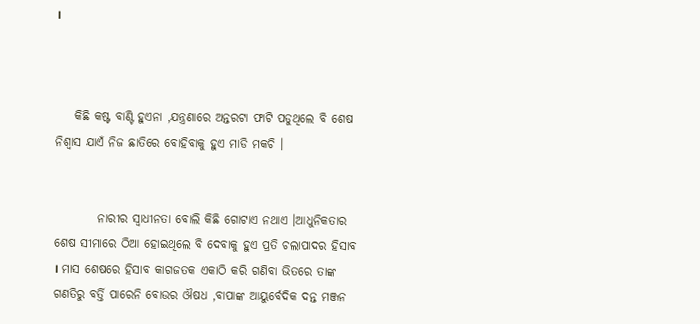।



    କିଛି କଷ୍ଟ ବାଣ୍ଟି ହୁଏନା ,ଯନ୍ତ୍ରଣାରେ ଅନ୍ତରଟା ଫାଟି ପଡୁଥିଲେ ବି ଶେଷ ନିଶ୍ୱାସ ଯାଏଁ ନିଜ ଛାତିରେ ବୋହିବାକୁ ହୁଏ ମାଡି ମକଚି ।


         ନାରୀର ସ୍ୱାଧୀନତା ବୋଲି କିଛି ଗୋଟାଏ ନଥାଏ ।ଆଧୁନିକତାର ଶେଷ ସୀମାରେ ଠିଆ ହୋଇଥିଲେ ବି ଦେବାକୁ ହୁଏ ପ୍ରତି ଚଲାପାଦର ହିସାବ । ମାସ ଶେଷରେ ହିସାବ କାଗଜତକ ଏକାଠି କରି ଗଣିବା ଭିତରେ ତାଙ୍କ ଗଣତିରୁ ବର୍ତ୍ତି ପାରେନି ବୋଉର ଔଷଧ ,ବାପାଙ୍କ ଆୟୁର୍ବେଦିକ ଦନ୍ତ ମଞ୍ଜନ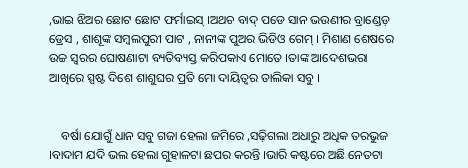,ଭାଇ ଝିଅର ଛୋଟ ଛୋଟ ଫର୍ମାଇସ୍ ।ଅଥଚ ବାଦ୍ ପଡେ ସାନ ଭଉଣୀର ବ୍ରାଣ୍ଡେଡ଼ ଡ୍ରେସ , ଶାଶୂଙ୍କ ସମ୍ବଲପୁରୀ ପାଟ , ନାନୀଙ୍କ ପୁଅର ଭିଡିଓ ଗେମ୍ । ମିଶାଣ ଶେଷରେ ଉଚ୍ଚ ସ୍ୱରର ଘୋଷଣାଟା ବ୍ୟତିବ୍ୟସ୍ତ କରିପକାଏ ମୋତେ ।ତାଙ୍କ ଆଦେଶଭରା ଆଖିରେ ସ୍ପଷ୍ଟ ଦିଶେ ଶାଶୁଘର ପ୍ରତି ମୋ ଦାୟିତ୍ୱର ତାଲିକା ସବୁ ।


    ବର୍ଷା ଯୋଗୁଁ ଧାନ ସବୁ ଗଜା ହେଲା ଜମିରେ ,ସଢ଼ିଗଲା ଅଧାରୁ ଅଧିକ ତରଭୁଜ ।ବାଦାମ ଯଦି ଭଲ ହେଲା ଗୁହାଳଟା ଛପର କରନ୍ତି ।ଭାରି କଷ୍ଟରେ ଅଛି ନେତଟା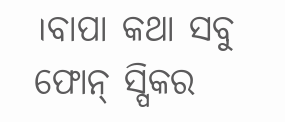।ବାପା କଥା ସବୁ ଫୋନ୍ ସ୍ପିକର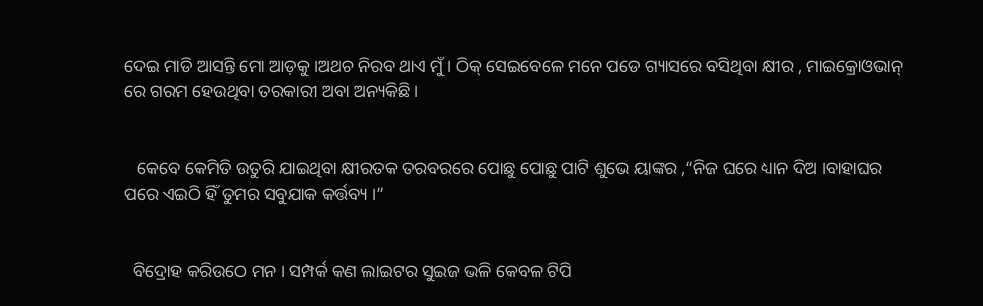ଦେଇ ମାଡି ଆସନ୍ତି ମୋ ଆଡ଼କୁ ।ଅଥଚ ନିରବ ଥାଏ ମୁଁ । ଠିକ୍ ସେଇବେଳେ ମନେ ପଡେ ଗ୍ୟାସରେ ବସିଥିବା କ୍ଷୀର , ମାଇକ୍ରୋଓଭାନ୍ ରେ ଗରମ ହେଉଥିବା ତରକାରୀ ଅବା ଅନ୍ୟକିଛି ।


   କେବେ କେମିତି ଉତୁରି ଯାଇଥିବା କ୍ଷୀରତକ ତରବରରେ ପୋଛୁ ପୋଛୁ ପାଟି ଶୁଭେ ୟାଙ୍କର ,“ନିଜ ଘରେ ଧ୍ୟାନ ଦିଅ ।ବାହାଘର ପରେ ଏଇଠି ହିଁ ତୁମର ସବୁଯାକ କର୍ତ୍ତବ୍ୟ ।”


  ବିଦ୍ରୋହ କରିଉଠେ ମନ । ସମ୍ପର୍କ କଣ ଲାଇଟର ସୁଇଜ ଭଳି କେବଳ ଟିପି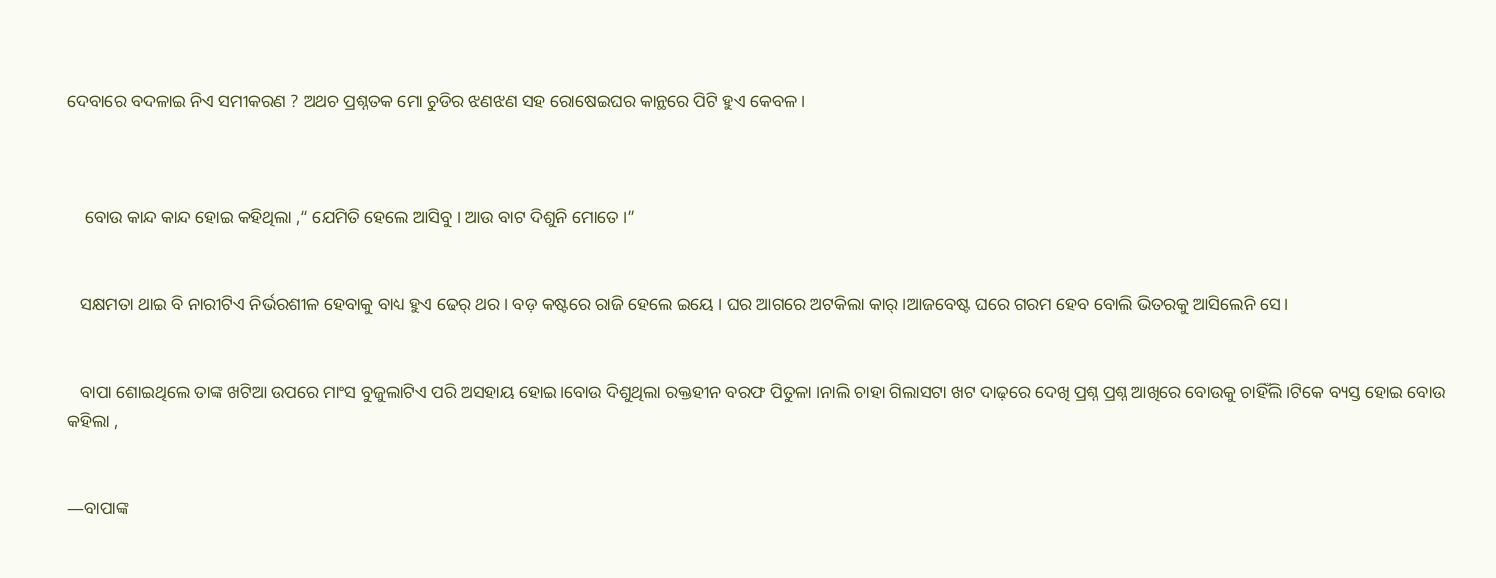ଦେବାରେ ବଦଳାଇ ନିଏ ସମୀକରଣ ? ଅଥଚ ପ୍ରଶ୍ନତକ ମୋ ଚୁଡିର ଝଣଝଣ ସହ ରୋଷେଇଘର କାନ୍ଥରେ ପିଟି ହୁଏ କେବଳ ।



    ବୋଉ କାନ୍ଦ କାନ୍ଦ ହୋଇ କହିଥିଲା ,“ ଯେମିତି ହେଲେ ଆସିବୁ । ଆଉ ବାଟ ଦିଶୁନି ମୋତେ ।”


   ସକ୍ଷମତା ଥାଇ ବି ନାରୀଟିଏ ନିର୍ଭରଶୀଳ ହେବାକୁ ବାଧ୍ୟ ହୁଏ ଢେର୍ ଥର । ବଡ଼ କଷ୍ଟରେ ରାଜି ହେଲେ ଇୟେ । ଘର ଆଗରେ ଅଟକିଲା କାର୍ ।ଆଜବେଷ୍ଟ ଘରେ ଗରମ ହେବ ବୋଲି ଭିତରକୁ ଆସିଲେନି ସେ।


   ବାପା ଶୋଇଥିଲେ ତାଙ୍କ ଖଟିଆ ଉପରେ ମାଂସ ବୁଜୁଲାଟିଏ ପରି ଅସହାୟ ହୋଇ।ବୋଉ ଦିଶୁଥିଲା ରକ୍ତହୀନ ବରଫ ପିତୁଳା ।ନାଲି ଚାହା ଗିଲାସଟା ଖଟ ଦାଢ଼ରେ ଦେଖି ପ୍ରଶ୍ନ ପ୍ରଶ୍ନ ଆଖିରେ ବୋଉକୁ ଚାହିଁଲି ।ଟିକେ ବ୍ୟସ୍ତ ହୋଇ ବୋଉ କହିଲା ,


―ବାପାଙ୍କ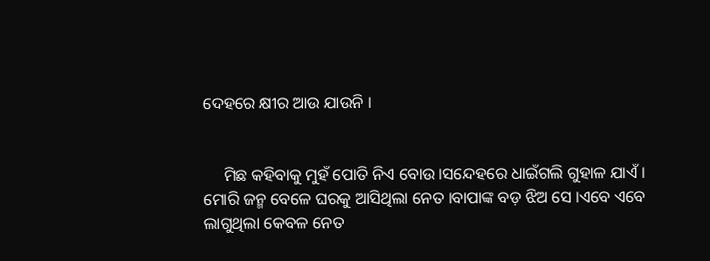ଦେହରେ କ୍ଷୀର ଆଉ ଯାଉନି ।


     ମିଛ କହିବାକୁ ମୁହଁ ପୋତି ନିଏ ବୋଉ ।ସନ୍ଦେହରେ ଧାଇଁଗଲି ଗୁହାଳ ଯାଏଁ । ମୋରି ଜନ୍ମ ବେଳେ ଘରକୁ ଆସିଥିଲା ନେତ ।ବାପାଙ୍କ ବଡ଼ ଝିଅ ସେ ।ଏବେ ଏବେ ଲାଗୁଥିଲା କେବଳ ନେତ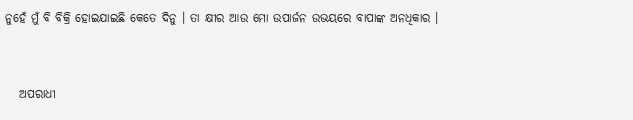ନୁହେଁ ମୁଁ ବି ବିକ୍ରି ହୋଇଯାଇଛି କେତେ ଦିନୁ । ତା କ୍ଷୀର ଆଉ ମୋ ଉପାର୍ଜନ ଉଭୟରେ ବାପାଙ୍କ ଅନଧିକାର ।


   ଅପରାଧୀ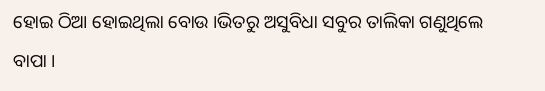ହୋଇ ଠିଆ ହୋଇଥିଲା ବୋଉ ।ଭିତରୁ ଅସୁବିଧା ସବୁର ତାଲିକା ଗଣୁଥିଲେ ବାପା ।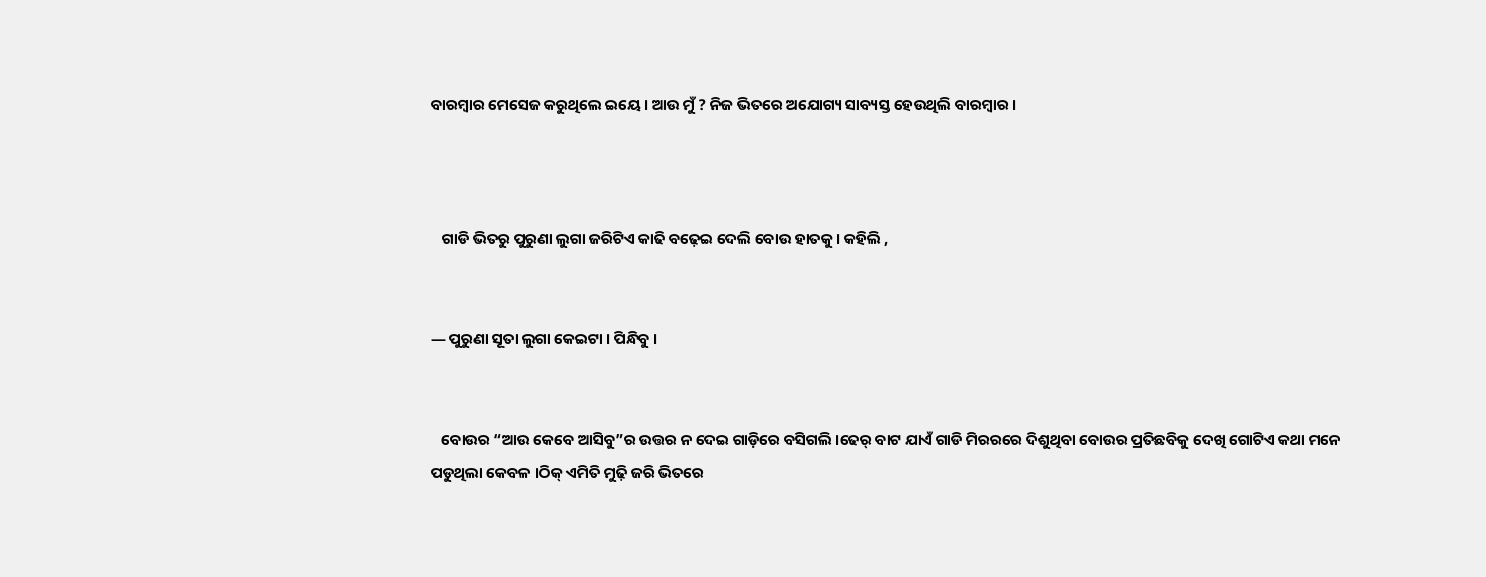ବାରମ୍ବାର ମେସେଜ କରୁଥିଲେ ଇୟେ । ଆଉ ମୁଁ ? ନିଜ ଭିତରେ ଅଯୋଗ୍ୟ ସାବ୍ୟସ୍ତ ହେଉଥିଲି ବାରମ୍ବାର ।



   ଗାଡି ଭିତରୁ ପୁରୁଣା ଲୁଗା ଜରିଟିଏ କାଢି ବଢ଼େଇ ଦେଲି ବୋଉ ହାତକୁ। କହିଲି ,


― ପୁରୁଣା ସୂତା ଲୁଗା କେଇଟା । ପିନ୍ଧିବୁ ।


   ବୋଉର “ଆଉ କେବେ ଆସିବୁ”ର ଉତ୍ତର ନ ଦେଇ ଗାଡ଼ିରେ ବସିଗଲି ।ଢେର୍ ବାଟ ଯାଏଁ ଗାଡି ମିରରରେ ଦିଶୁଥିବା ବୋଉର ପ୍ରତିଛବିକୁ ଦେଖି ଗୋଟିଏ କଥା ମନେ ପଡୁଥିଲା କେବଳ ।ଠିକ୍ ଏମିତି ମୁଢ଼ି ଜରି ଭିତରେ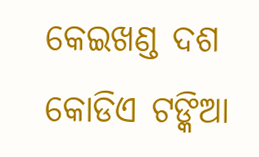କେଇଖଣ୍ଡ ଦଶ କୋଡିଏ ଟଙ୍କିଆ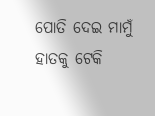ପୋତି ଦେଇ ମାମୁଁ ହାତକୁ ଟେକି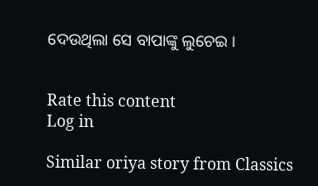ଦେଉଥିଲା ସେ ବାପାଙ୍କୁ ଲୁଚେଇ ।


Rate this content
Log in

Similar oriya story from Classics